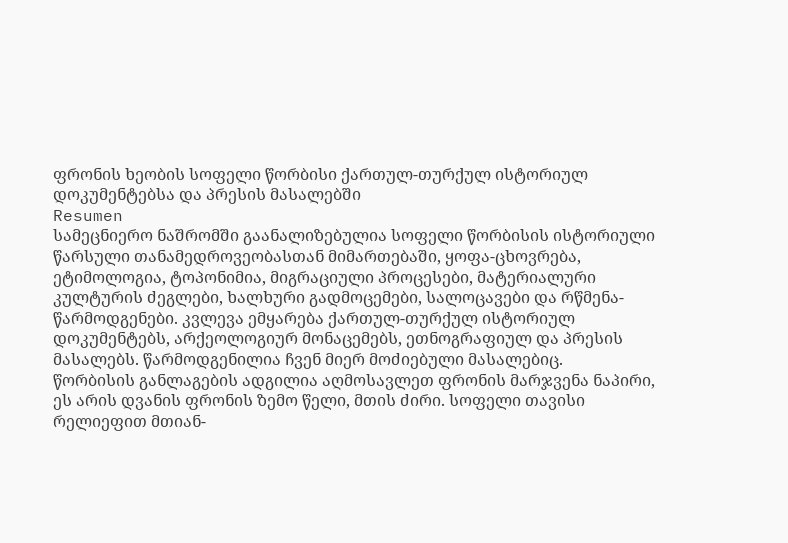ფრონის ხეობის სოფელი წორბისი ქართულ-თურქულ ისტორიულ დოკუმენტებსა და პრესის მასალებში
Resumen
სამეცნიერო ნაშრომში გაანალიზებულია სოფელი წორბისის ისტორიული წარსული თანამედროვეობასთან მიმართებაში, ყოფა-ცხოვრება, ეტიმოლოგია, ტოპონიმია, მიგრაციული პროცესები, მატერიალური კულტურის ძეგლები, ხალხური გადმოცემები, სალოცავები და რწმენა-წარმოდგენები. კვლევა ემყარება ქართულ-თურქულ ისტორიულ დოკუმენტებს, არქეოლოგიურ მონაცემებს, ეთნოგრაფიულ და პრესის მასალებს. წარმოდგენილია ჩვენ მიერ მოძიებული მასალებიც.
წორბისის განლაგების ადგილია აღმოსავლეთ ფრონის მარჯვენა ნაპირი, ეს არის დვანის ფრონის ზემო წელი, მთის ძირი. სოფელი თავისი რელიეფით მთიან-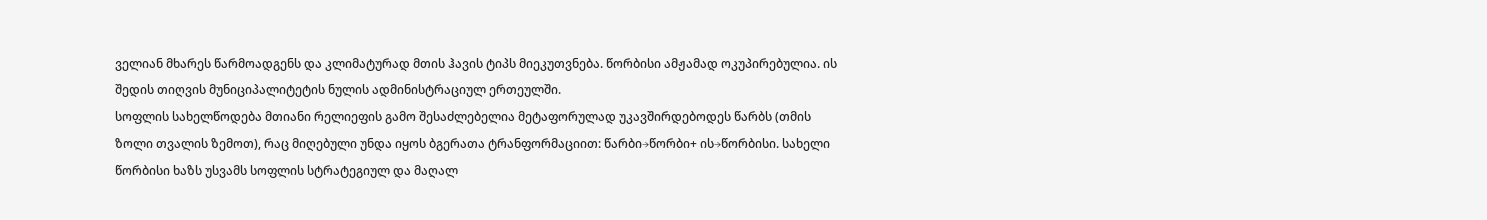ველიან მხარეს წარმოადგენს და კლიმატურად მთის ჰავის ტიპს მიეკუთვნება. წორბისი ამჟამად ოკუპირებულია. ის შედის თიღვის მუნიციპალიტეტის ნულის ადმინისტრაციულ ერთეულში.
სოფლის სახელწოდება მთიანი რელიეფის გამო შესაძლებელია მეტაფორულად უკავშირდებოდეს წარბს (თმის ზოლი თვალის ზემოთ), რაც მიღებული უნდა იყოს ბგერათა ტრანფორმაციით: წარბი→წორბი+ ის→წორბისი. სახელი წორბისი ხაზს უსვამს სოფლის სტრატეგიულ და მაღალ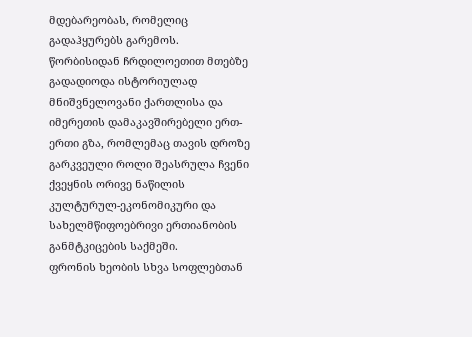მდებარეობას, რომელიც გადაჰყურებს გარემოს.
წორბისიდან ჩრდილოეთით მთებზე გადადიოდა ისტორიულად მნიშვნელოვანი ქართლისა და იმერეთის დამაკავშირებელი ერთ-ერთი გზა, რომლემაც თავის დროზე გარკვეული როლი შეასრულა ჩვენი ქვეყნის ორივე ნაწილის კულტურულ-ეკონომიკური და სახელმწიფოებრივი ერთიანობის განმტკიცების საქმეში.
ფრონის ხეობის სხვა სოფლებთან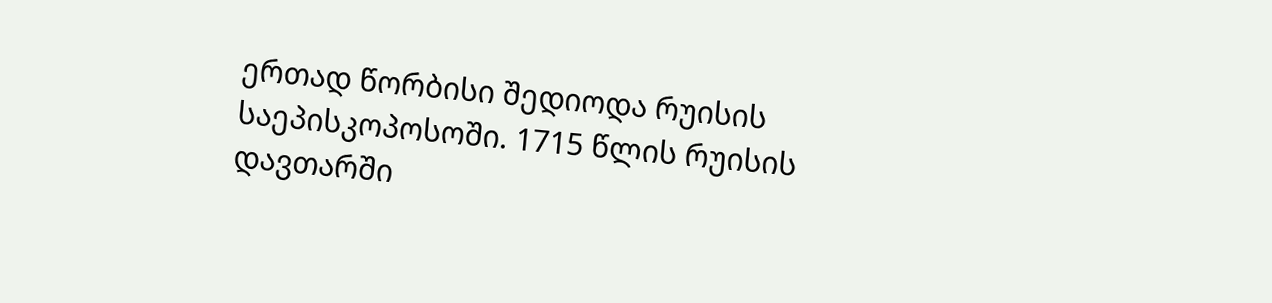ერთად წორბისი შედიოდა რუისის საეპისკოპოსოში. 1715 წლის რუისის დავთარში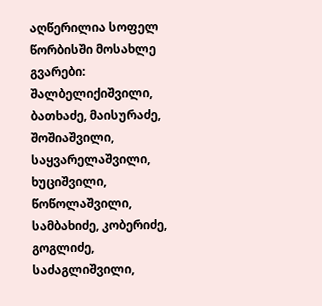აღწერილია სოფელ წორბისში მოსახლე გვარები: შალბელიქიშვილი, ბათხაძე, მაისურაძე, შოშიაშვილი, საყვარელაშვილი, ხუციშვილი, წოწოლაშვილი, სამბახიძე, კობერიძე, გოგლიძე, საძაგლიშვილი,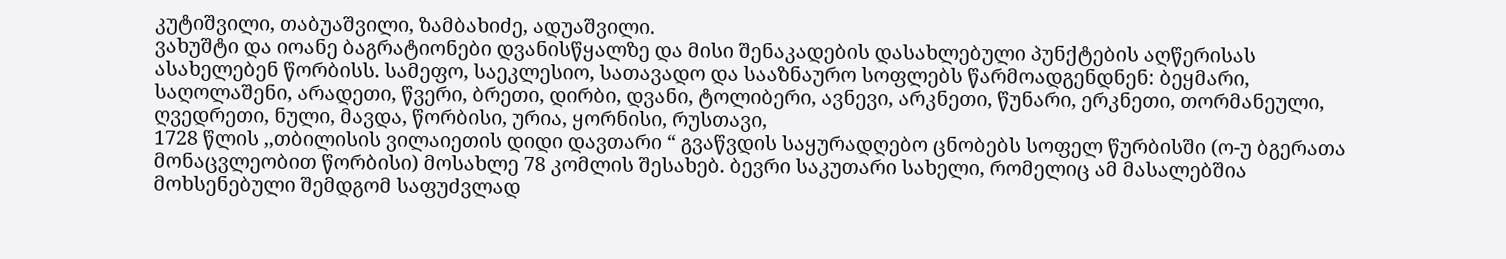კუტიშვილი, თაბუაშვილი, ზამბახიძე, ადუაშვილი.
ვახუშტი და იოანე ბაგრატიონები დვანისწყალზე და მისი შენაკადების დასახლებული პუნქტების აღწერისას ასახელებენ წორბისს. სამეფო, საეკლესიო, სათავადო და სააზნაურო სოფლებს წარმოადგენდნენ: ბეყმარი, საღოლაშენი, არადეთი, წვერი, ბრეთი, დირბი, დვანი, ტოლიბერი, ავნევი, არკნეთი, წუნარი, ერკნეთი, თორმანეული, ღვედრეთი, ნული, მავდა, წორბისი, ურია, ყორნისი, რუსთავი,
1728 წლის ,,თბილისის ვილაიეთის დიდი დავთარი “ გვაწვდის საყურადღებო ცნობებს სოფელ წურბისში (ო-უ ბგერათა მონაცვლეობით წორბისი) მოსახლე 78 კომლის შესახებ. ბევრი საკუთარი სახელი, რომელიც ამ მასალებშია მოხსენებული შემდგომ საფუძვლად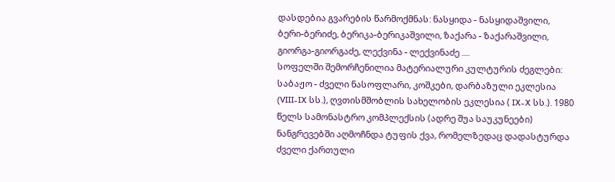დასდებია გვარების წარმოქმნას: ნასყიდა - ნასყიდაშვილი, ბერი-ბერიძე, ბერიკა-ბერიკაშვილი, ზაქარა - ზაქარაშვილი, გიორგა-გიორგაძე, ლექვინა - ლექვინაძე ....
სოფელში შემორჩენილია მატერიალური კულტურის ძეგლები: საბაჟო - ძველი ნასოფლარი, კოშკები, დარბაზული ეკლესია (VIII-IX სს.), ღვთისმშობლის სახელობის ეკლესია ( IX-X სს.). 1980 წელს სამონასტრო კომპლექსის (ადრე შუა საუკუნეები) ნანგრევებში აღმოჩნდა ტუფის ქვა, რომელზედაც დადასტურდა ძველი ქართული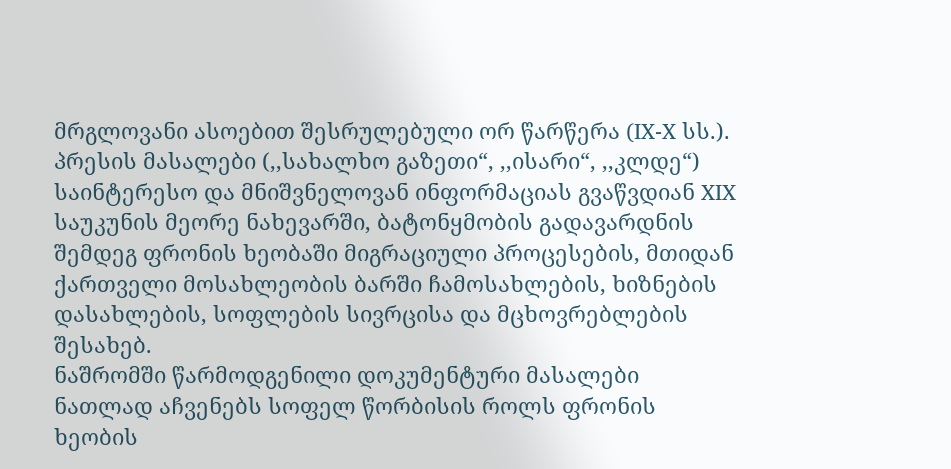მრგლოვანი ასოებით შესრულებული ორ წარწერა (IX-X სს.).
პრესის მასალები (,,სახალხო გაზეთი“, ,,ისარი“, ,,კლდე“) საინტერესო და მნიშვნელოვან ინფორმაციას გვაწვდიან XIX საუკუნის მეორე ნახევარში, ბატონყმობის გადავარდნის შემდეგ ფრონის ხეობაში მიგრაციული პროცესების, მთიდან ქართველი მოსახლეობის ბარში ჩამოსახლების, ხიზნების დასახლების, სოფლების სივრცისა და მცხოვრებლების შესახებ.
ნაშრომში წარმოდგენილი დოკუმენტური მასალები ნათლად აჩვენებს სოფელ წორბისის როლს ფრონის ხეობის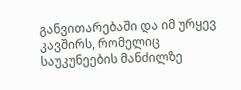განვითარებაში და იმ ურყევ კავშირს, რომელიც საუკუნეების მანძილზე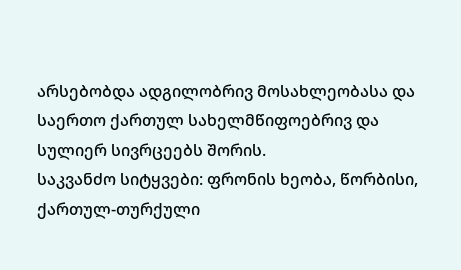არსებობდა ადგილობრივ მოსახლეობასა და საერთო ქართულ სახელმწიფოებრივ და სულიერ სივრცეებს შორის.
საკვანძო სიტყვები: ფრონის ხეობა, წორბისი, ქართულ-თურქული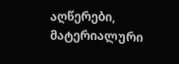აღწერები, მატერიალური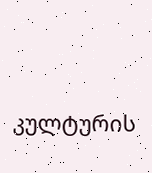კულტურის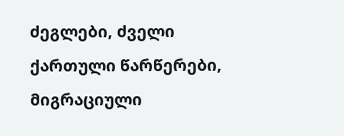ძეგლები, ძველი ქართული წარწერები, მიგრაციული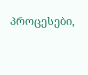პროცესები,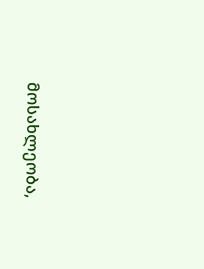მოსახლეობა,